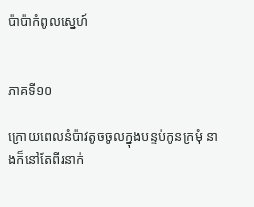ប៉ាប៉ាកំពូលស្នេហ៍


ភាគទី១០

ក្រោយពេលនំប៉ាវតូចចូលក្នុងបន្ទប់កូនក្រមុំ នាងក៏នៅតែពីរនាក់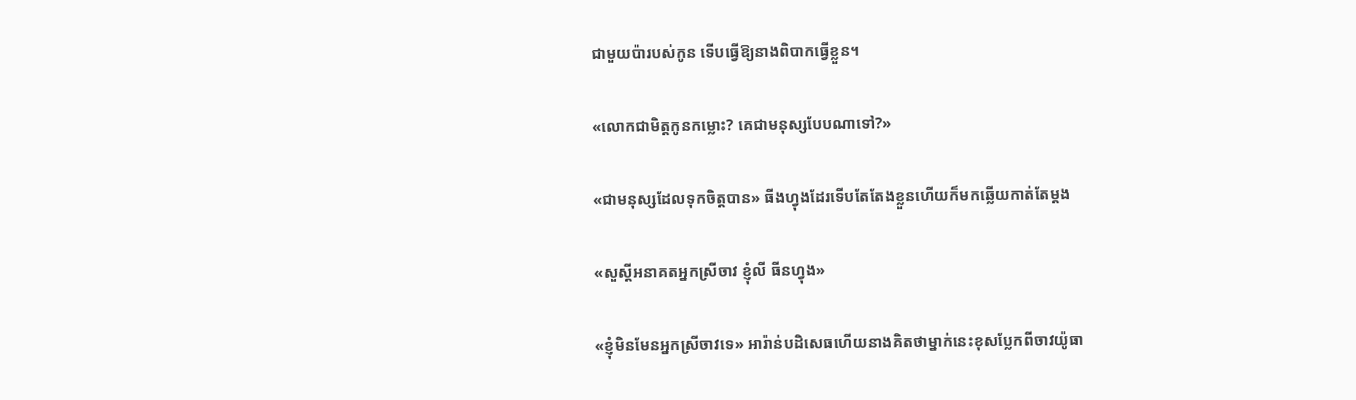ជាមួយប៉ារបស់កូន ទើបធ្វើឱ្យនាងពិបាកធ្វើខ្លួន។

«លោកជាមិត្តកូនកម្លោះ? គេជាមនុស្សបែបណាទៅ?»

«ជាមនុស្សដែលទុកចិត្តបាន» ធីងហ្វុងដែរទើបតែតែងខ្លួនហើយក៏មកឆ្លើយកាត់តែម្តង

«សួស្តីអនាគតអ្នកស្រីចាវ ខ្ញុំលី ធីនហ្វុង»

«ខ្ញុំមិនមែនអ្នកស្រីចាវទេ» អារ៉ាន់បដិសេធហើយនាងគិតថាម្នាក់នេះខុសប្លែកពីចាវយ៉ូធា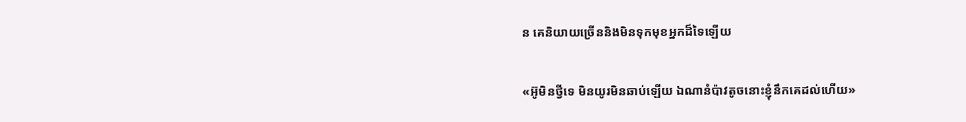ន គេនិយាយច្រើននិងមិនទុកមុខអ្នកដ៏ទៃឡើយ

«អ៊ូមិនថ្វីទេ មិនយូរមិនឆាប់ឡើយ ឯណានំប៉ាវតូចនោះខ្ញុំនឹកគេដល់ហើយ»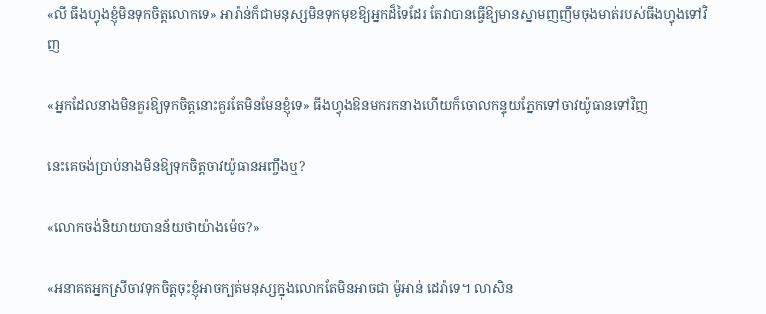«លី ធីងហ្វុងខ្ញុំមិនទុកចិត្តលោកទេ» អារ៉ាន់ក៏ជាមនុស្សមិនទុកមុខឱ្យអ្នកដ៏ទៃដែរ តែវាបានធ្វើឱ្យមានស្នាមញញឹមចុងមាត់របស់ធីងហ្វុងទៅវិញ

«អ្នកដែលនាងមិនគួរឱ្យទុកចិត្តនោះគួរតែមិនមែនខ្ញុំទេ» ធីងហ្វុងឱនមករកនាងហើយក៏ចោលកន្ទុយភ្នែកទៅចាវយ៉ូធានទៅវិញ

នេះគេចង់ប្រាប់នាងមិនឱ្យទុកចិត្តចាវយ៉ូធានអញ្ចឹងឬ?

«លោកចង់និយាយបានន័យថាយ៉ាងម៉េច?»

«អនាគតអ្នកស្រីចាវទុកចិត្តចុះខ្ញុំអាចក្បត់មនុស្សក្នុងលោកតែមិនអាចជា ម៉ូអាន់ ដេរ៉ាទេ។ លាសិន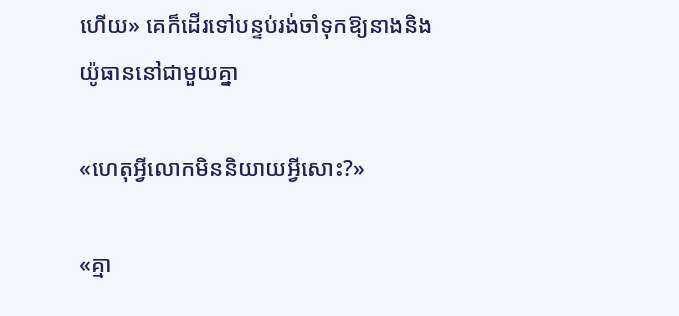ហើយ» គេក៏ដើរទៅបន្ទប់រង់ចាំទុកឱ្យនាងនិងយ៉ូធាននៅជាមួយគ្នា

«ហេតុអ្វីលោកមិននិយាយអ្វីសោះ?»

«គ្មា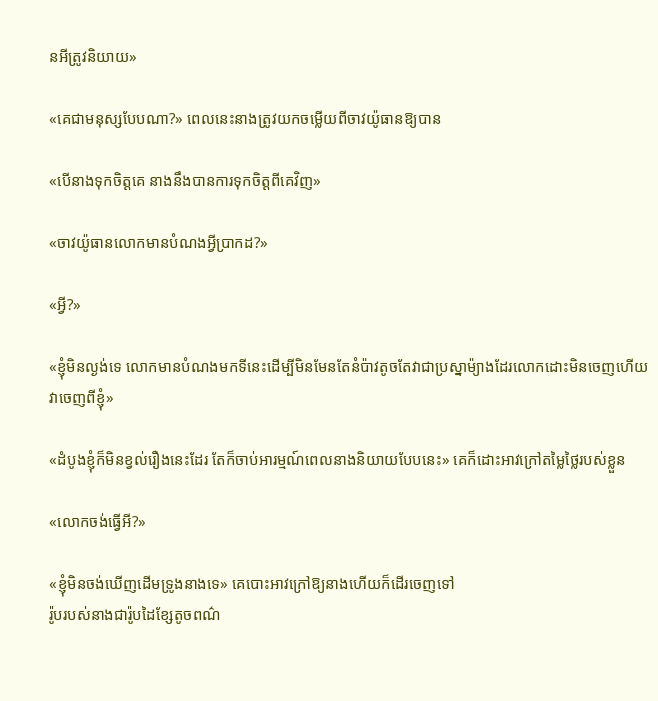នអីត្រូវនិយាយ»

«គេជាមនុស្សបែបណា?» ពេលនេះនាងត្រូវយកចម្លើយពីចាវយ៉ូធានឱ្យបាន

«បើនាងទុកចិត្តគេ នាងនឹងបានការទុកចិត្តពីគេវិញ»

«ចាវយ៉ូធានលោកមានបំណងអ្វីប្រាកដ?»

«អ្វី?»

«ខ្ញុំមិនល្ងង់ទេ លោកមានបំណងមកទីនេះដើម្បីមិនមែនតែនំប៉ាវតូចតែវាជាប្រស្នាម៉្យាងដែរលោកដោះមិនចេញហើយវាចេញពីខ្ញុំ»

«ដំបូងខ្ញុំក៏មិនខ្វល់រឿងនេះដែរ តែក៏ចាប់អារម្មណ៍ពេលនាងនិយាយបែបនេះ» គេក៏ដោះអាវក្រៅតម្លៃថ្លៃរបស់ខ្លួន

«លោកចង់ធ្វើអី?»

«ខ្ញុំមិនចង់ឃើញដើមទ្រូងនាងទេ» គេបោះអាវក្រៅឱ្យនាងហើយក៏ដើរចេញទៅ
រ៉ូបរបស់នាងជារ៉ូបដៃខ្សែតូចពណ៌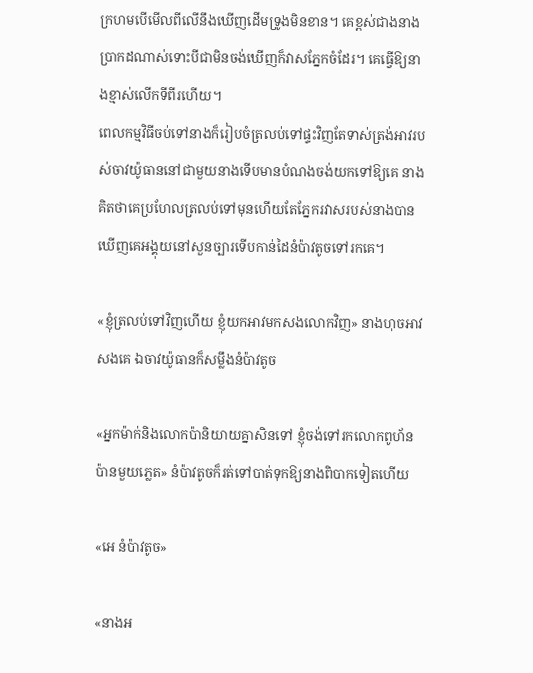ក្រហមបើមើលពីលើនឹងឃើញដើមទ្រូងមិនខាន។ គេខ្ពស់ជាងនាងប្រាកដណាស់ទោះបីជាមិនចង់ឃើញក៏វាសភ្នែកចំដែរ។ គេធ្វើឱ្យនាងខ្មាស់លើកទីពីរហើយ។
ពេលកម្មវិធីចប់ទៅនាងក៏រៀបចំត្រលប់ទៅផ្ទះវិញតែទាស់ត្រង់អាវរបស់ចាវយ៉ូធាននៅជាមួយនាងទើបមានបំណងចង់យកទៅឱ្យគេ នាងគិតថាគេប្រហែលត្រលប់ទៅមុនហើយតែភ្នែករវាសរបស់នាងបានឃើញគេអង្គុយនៅសួនច្បារទើបកាន់ដៃនំប៉ាវតូចទៅរកគេ។

«ខ្ញុំត្រលប់ទៅវិញហើយ ខ្ញុំយកអាវមកសងលោកវិញ» នាងហុចអាវសងគេ ឯចាវយ៉ូធានក៏សម្លឹងនំប៉ាវតូច

«អ្នកម៉ាក់និងលោកប៉ានិយាយគ្នាសិនទៅ ខ្ញុំចង់ទៅរកលោកពូហ័នប៉ានមួយភ្លេត» នំប៉ាវតូចក៏រត់ទៅបាត់ទុកឱ្យនាងពិបាកទៀតហើយ

«អេ នំប៉ាវតូច»

«នាងអ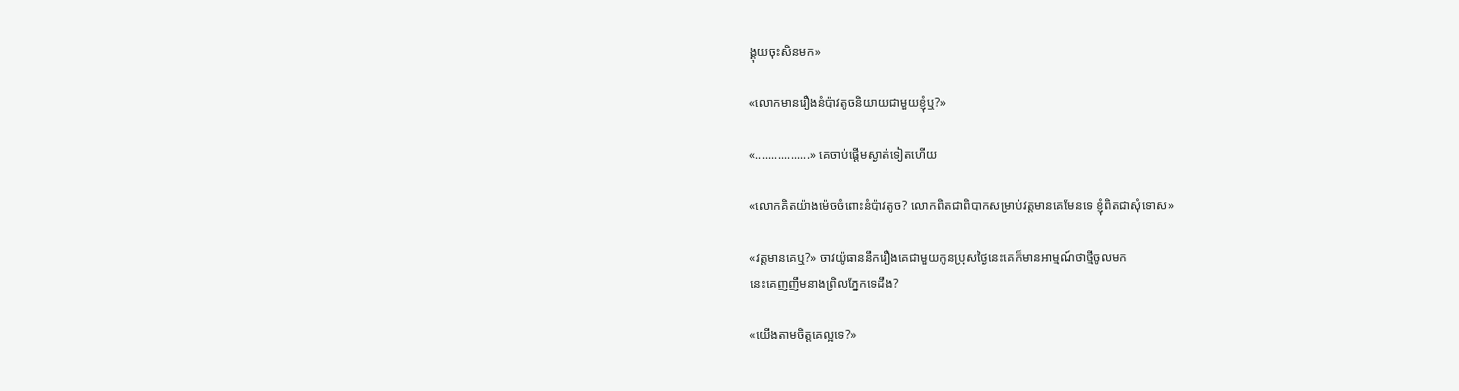ង្គុយចុះសិនមក»

«លោកមានរឿងនំប៉ាវតូចនិយាយជាមួយខ្ញុំឬ?»

«.................» គេចាប់ផ្តើមស្ងាត់ទៀតហើយ

«លោកគិតយ៉ាងម៉េចចំពោះនំប៉ាវតូច? លោកពិតជាពិបាកសម្រាប់វត្តមានគេមែនទេ ខ្ញុំពិតជាសុំទោស»

«វត្តមានគេឬ?» ចាវយ៉ូធាននឹករឿងគេជាមួយកូនប្រុសថ្ងៃនេះគេក៏មានអាម្មណ៍ថាថ្មីចូលមក
នេះគេញញឹមនាងព្រិលភ្នែកទេដឹង?

«យើងតាមចិត្តគេល្អទេ?»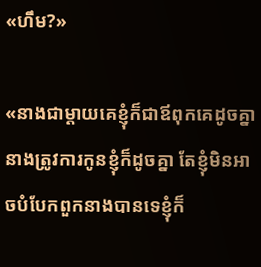«ហឹម?»

«នាងជាម្តាយគេខ្ញុំក៏ជាឪពុកគេដូចគ្នានាងត្រូវការកូនខ្ញុំក៏ដូចគ្នា តែខ្ញុំមិនអាចបំបែកពួកនាងបានទេខ្ញុំក៏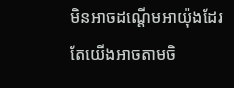មិនអាចដណ្តើមអាយ៉ុងដែរតែយើងអាចតាមចិ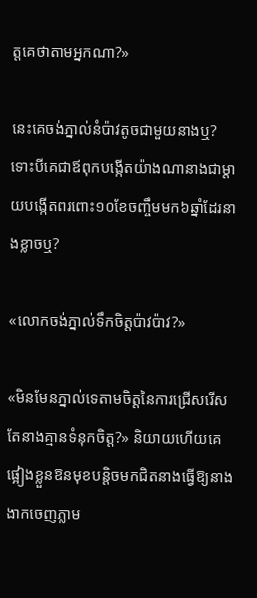ត្តគេថាតាមអ្នកណា?»

នេះគេចង់ភ្នាល់នំប៉ាវតូចជាមួយនាងឬ? ទោះបីគេជាឪពុកបង្កើតយ៉ាងណានាងជាម្តាយបង្កើតពរពោះ១០ខែចញ្ចឹមមក៦ឆ្នាំដែរនាងខ្លាចឬ?

«លោកចង់ភ្នាល់ទឹកចិត្តប៉ាវប៉ាវ?»

«មិនមែនភ្នាល់ទេតាមចិត្តនៃការជ្រើសរើស តែនាងគ្មានទំនុកចិត្ត?» និយាយហើយគេផ្អៀងខ្លួនឱនមុខបន្តិចមកជិតនាងធ្វើឱ្យនាងងាកចេញភ្លាម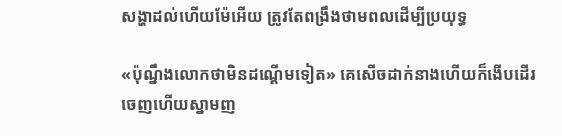សង្ហាដល់ហើយម៉ែអើយ ត្រូវតែពង្រឹងថាមពលដើម្បីប្រយុទ្ធ

«ប៉ុណ្នឹងលោកថាមិនដណ្តើមទៀត» គេសើចដាក់នាងហើយក៏ងើបដើរចេញហើយស្នាមញ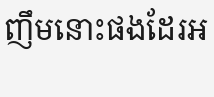ញឹមនោះផងដែរអ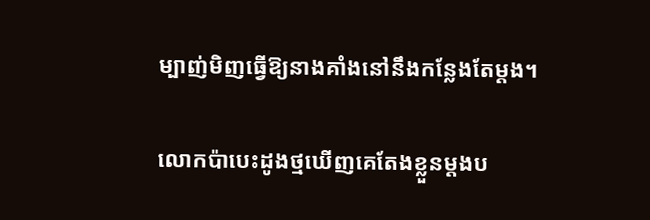ម្បាញ់មិញធ្វើឱ្យនាងគាំងនៅនឹងកន្លែងតែម្តង។

លោកប៉ាបេះដូងថ្មឃើញគេតែងខ្លួនម្តងប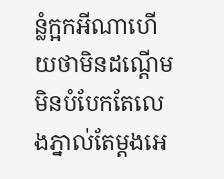ន្លំក្អកអីណាហើយថាមិនដណ្តើមមិនបំបែកតែលេងភ្នាល់តែម្តងអេ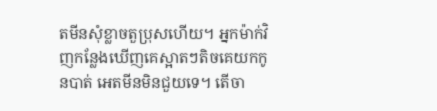តមីនសុំខ្លាចតួប្រុសហើយ។ អ្នកម៉ាក់វិញកន្លែងឃើញគេស្អាតៗតិចគេយកកូនបាត់ អេតមីនមិនជួយទេ។ តើចា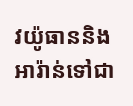វយ៉ូធាននិងអារ៉ាន់ទៅជា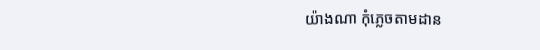យ៉ាងណា កុំភ្លេចតាមដាន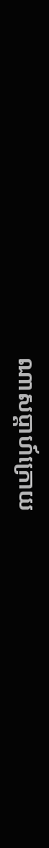ណាសប្តាហ៍ក្រោយ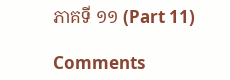ភាគទី ១១ (Part 11)

Comments